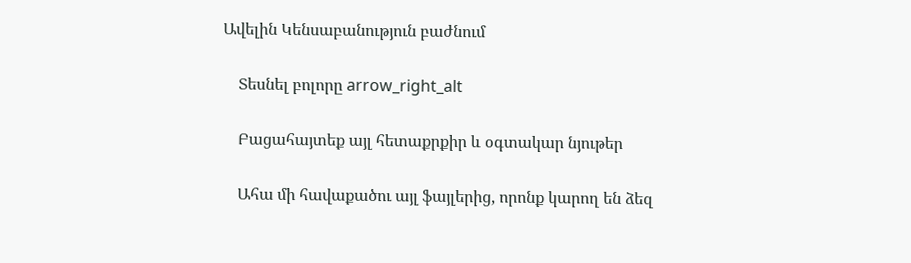Ավելին Կենսաբանություն բաժնում

    Տեսնել բոլորը arrow_right_alt

    Բացահայտեք այլ հետաքրքիր և օգտակար նյութեր

    Ահա մի հավաքածու այլ ֆայլերից, որոնք կարող են ձեզ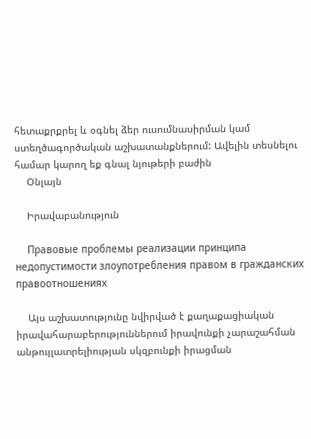հետաքրքրել և օգնել ձեր ուսումնասիրման կամ ստեղծագործական աշխատանքներում: Ավելին տեսնելու համար կարող եք գնալ նյութերի բաժին
    Օնլայն

    Իրավաբանություն

    Правовые проблемы реализации принципа недопустимости злоупотребления правом в гражданских правоотношениях

    Այս աշխատությունը նվիրված է քաղաքացիական իրավահարաբերություններում իրավունքի չարաշահման անթույլատրելիության սկզբունքի իրացման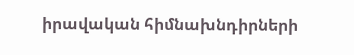իրավական հիմնախնդիրների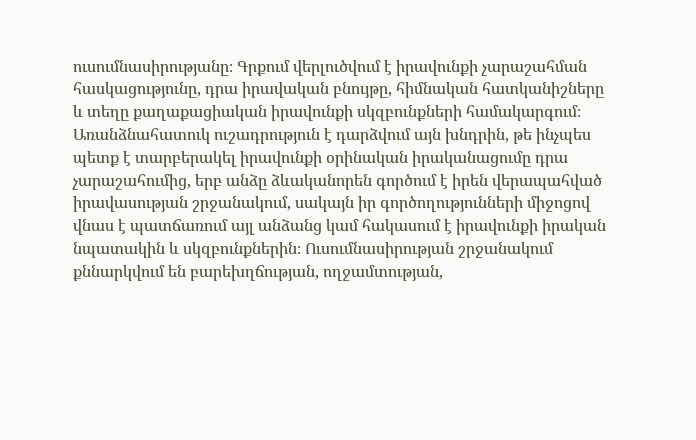ուսումնասիրությանը։ Գրքում վերլուծվում է իրավունքի չարաշահման հասկացությունը, դրա իրավական բնույթը, հիմնական հատկանիշները և տեղը քաղաքացիական իրավունքի սկզբունքների համակարգում։ Առանձնահատուկ ուշադրություն է դարձվում այն խնդրին, թե ինչպես պետք է տարբերակել իրավունքի օրինական իրականացումը դրա չարաշահումից, երբ անձը ձևականորեն գործում է իրեն վերապահված իրավասության շրջանակում, սակայն իր գործողությունների միջոցով վնաս է պատճառում այլ անձանց կամ հակասում է իրավունքի իրական նպատակին և սկզբունքներին։ Ուսումնասիրության շրջանակում քննարկվում են բարեխղճության, ողջամտության,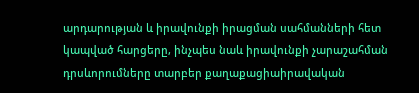արդարության և իրավունքի իրացման սահմանների հետ կապված հարցերը, ինչպես նաև իրավունքի չարաշահման դրսևորումները տարբեր քաղաքացիաիրավական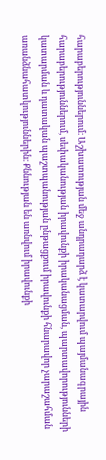հարաբերություններում։ Աշխատության մեջ անդրադարձ է կատարվում պայմանագրային հարաբերություններում, սեփականության իրավունքի իրականացման, պարտավորությունների կատարման և դատական պաշտպանության ընթացքում իրավունքի հնարավոր չարաշահման առանձնահատկություններին։ Քննության են առնվում իրավունքի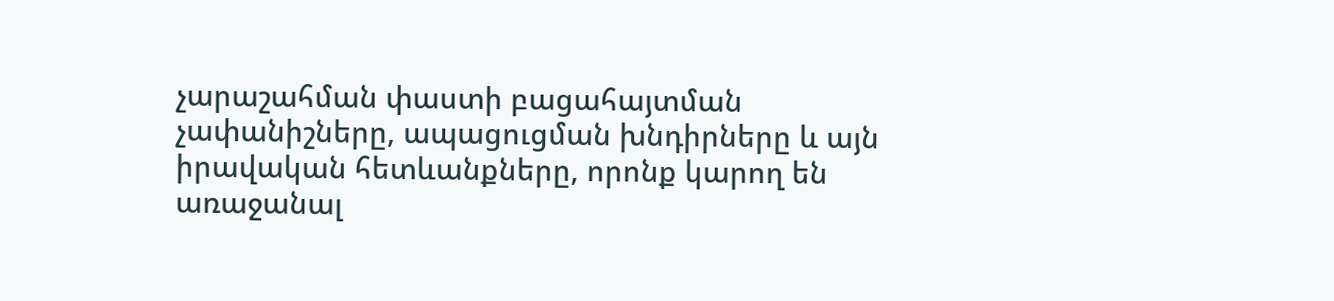չարաշահման փաստի բացահայտման չափանիշները, ապացուցման խնդիրները և այն իրավական հետևանքները, որոնք կարող են առաջանալ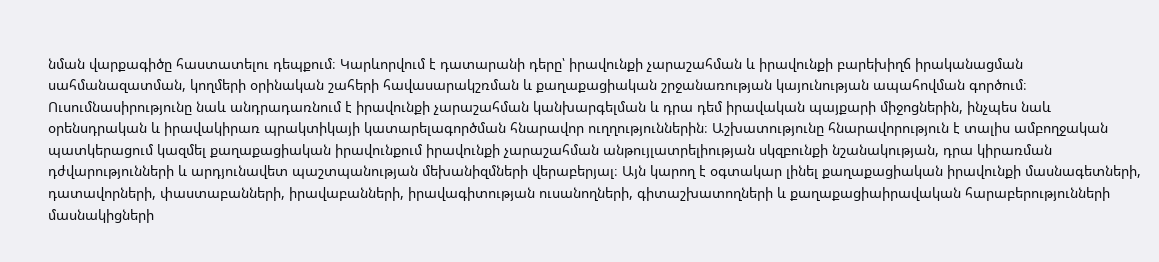նման վարքագիծը հաստատելու դեպքում։ Կարևորվում է դատարանի դերը՝ իրավունքի չարաշահման և իրավունքի բարեխիղճ իրականացման սահմանազատման, կողմերի օրինական շահերի հավասարակշռման և քաղաքացիական շրջանառության կայունության ապահովման գործում։ Ուսումնասիրությունը նաև անդրադառնում է իրավունքի չարաշահման կանխարգելման և դրա դեմ իրավական պայքարի միջոցներին, ինչպես նաև օրենսդրական և իրավակիրառ պրակտիկայի կատարելագործման հնարավոր ուղղություններին։ Աշխատությունը հնարավորություն է տալիս ամբողջական պատկերացում կազմել քաղաքացիական իրավունքում իրավունքի չարաշահման անթույլատրելիության սկզբունքի նշանակության, դրա կիրառման դժվարությունների և արդյունավետ պաշտպանության մեխանիզմների վերաբերյալ։ Այն կարող է օգտակար լինել քաղաքացիական իրավունքի մասնագետների, դատավորների, փաստաբանների, իրավաբանների, իրավագիտության ուսանողների, գիտաշխատողների և քաղաքացիաիրավական հարաբերությունների մասնակիցների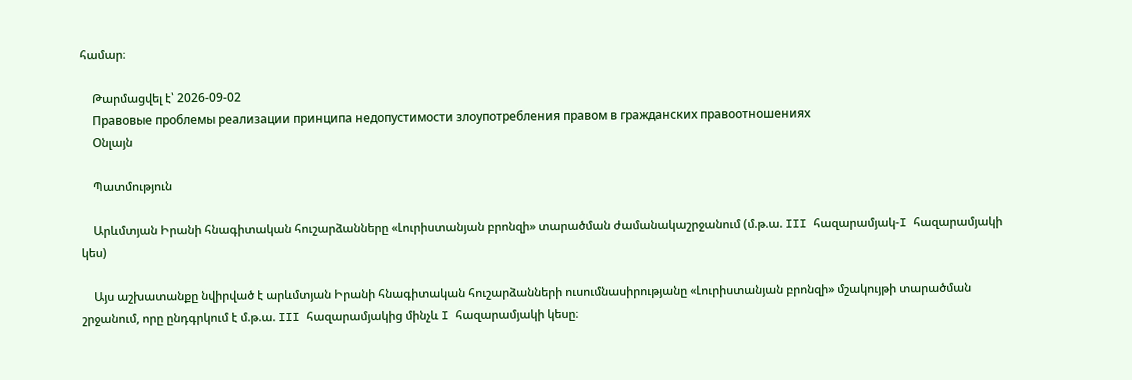համար։

    Թարմացվել է՝ 2026-09-02
    Правовые проблемы реализации принципа недопустимости злоупотребления правом в гражданских правоотношениях
    Օնլայն

    Պատմություն

    Արևմտյան Իրանի հնագիտական հուշարձանները «Լուրիստանյան բրոնզի» տարածման ժամանակաշրջանում (մ.թ.ա. III հազարամյակ-I հազարամյակի կես)

    Այս աշխատանքը նվիրված է արևմտյան Իրանի հնագիտական հուշարձանների ուսումնասիրությանը «Լուրիստանյան բրոնզի» մշակույթի տարածման շրջանում, որը ընդգրկում է մ.թ.ա. III հազարամյակից մինչև I հազարամյակի կեսը։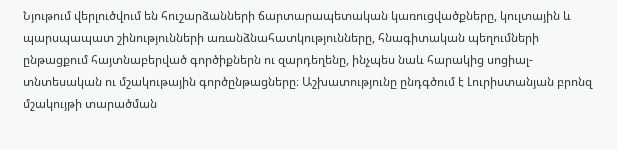Նյութում վերլուծվում են հուշարձանների ճարտարապետական կառուցվածքները, կուլտային և պարսպապատ շինությունների առանձնահատկությունները, հնագիտական պեղումների ընթացքում հայտնաբերված գործիքներն ու զարդեղենը, ինչպես նաև հարակից սոցիալ-տնտեսական ու մշակութային գործընթացները։ Աշխատությունը ընդգծում է Լուրիստանյան բրոնզ մշակույթի տարածման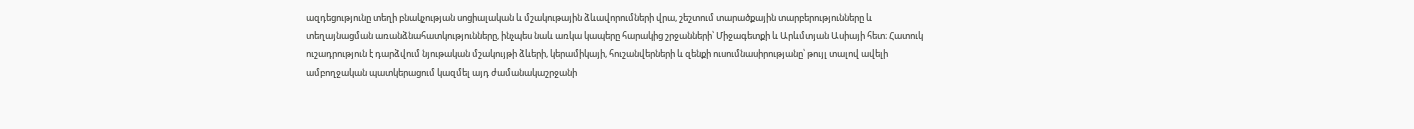ազդեցությունը տեղի բնակչության սոցիալական և մշակութային ձևավորումների վրա, շեշտում տարածքային տարբերությունները և տեղայնացման առանձնահատկությունները, ինչպես նաև առկա կապերը հարակից շրջանների՝ Միջագետքի և Արևմտյան Ասիայի հետ։ Հատուկ ուշադրություն է դարձվում նյութական մշակույթի ձևերի, կերամիկայի, հուշանվերների և զենքի ուսումնասիրությանը՝ թույլ տալով ավելի ամբողջական պատկերացում կազմել այդ ժամանակաշրջանի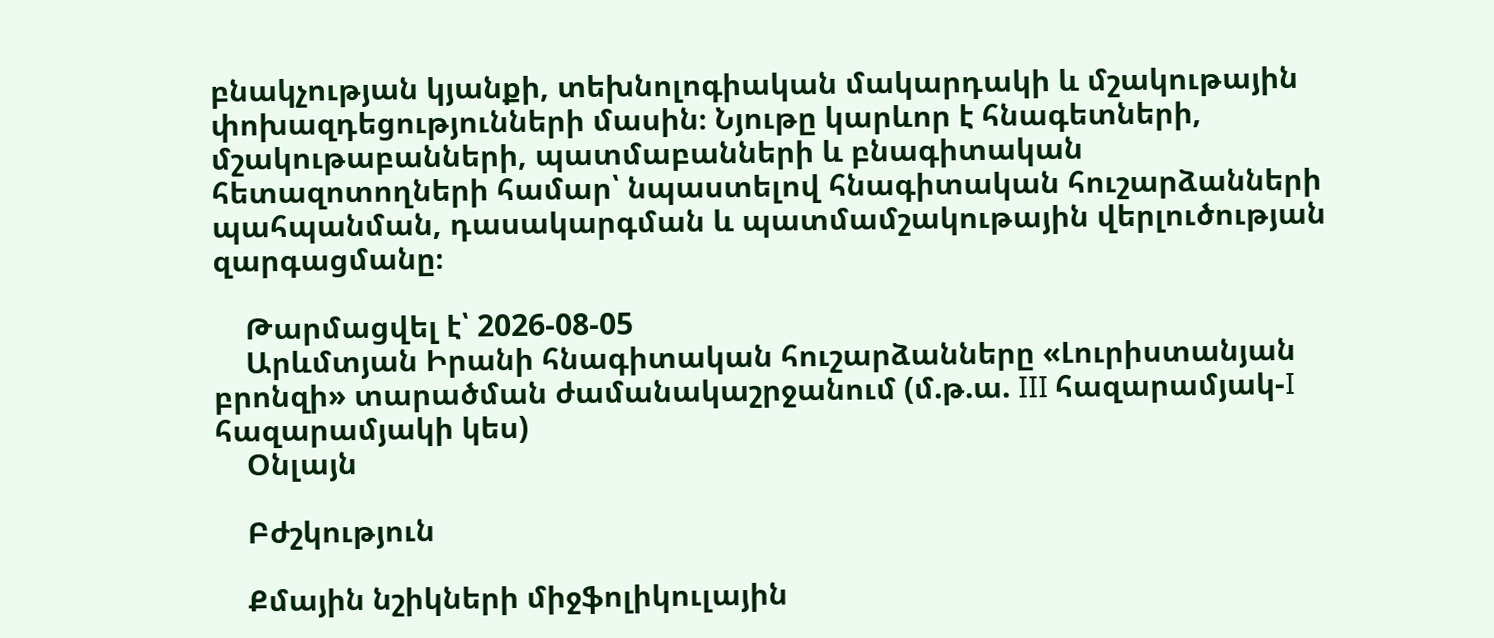բնակչության կյանքի, տեխնոլոգիական մակարդակի և մշակութային փոխազդեցությունների մասին։ Նյութը կարևոր է հնագետների, մշակութաբանների, պատմաբանների և բնագիտական հետազոտողների համար՝ նպաստելով հնագիտական հուշարձանների պահպանման, դասակարգման և պատմամշակութային վերլուծության զարգացմանը։

    Թարմացվել է՝ 2026-08-05
    Արևմտյան Իրանի հնագիտական հուշարձանները «Լուրիստանյան բրոնզի» տարածման ժամանակաշրջանում (մ.թ.ա. III հազարամյակ-I հազարամյակի կես)
    Օնլայն

    Բժշկություն

    Քմային նշիկների միջֆոլիկուլային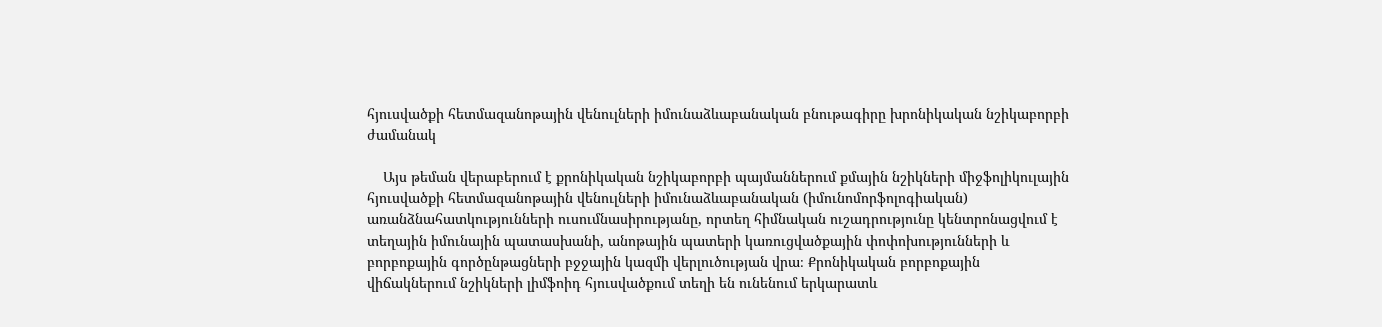հյուսվածքի հետմազանոթային վենուլների իմունաձևաբանական բնութագիրը խրոնիկական նշիկաբորբի ժամանակ

    Այս թեման վերաբերում է քրոնիկական նշիկաբորբի պայմաններում քմային նշիկների միջֆոլիկուլային հյուսվածքի հետմազանոթային վենուլների իմունաձևաբանական (իմունոմորֆոլոգիական) առանձնահատկությունների ուսումնասիրությանը, որտեղ հիմնական ուշադրությունը կենտրոնացվում է տեղային իմունային պատասխանի, անոթային պատերի կառուցվածքային փոփոխությունների և բորբոքային գործընթացների բջջային կազմի վերլուծության վրա։ Քրոնիկական բորբոքային վիճակներում նշիկների լիմֆոիդ հյուսվածքում տեղի են ունենում երկարատև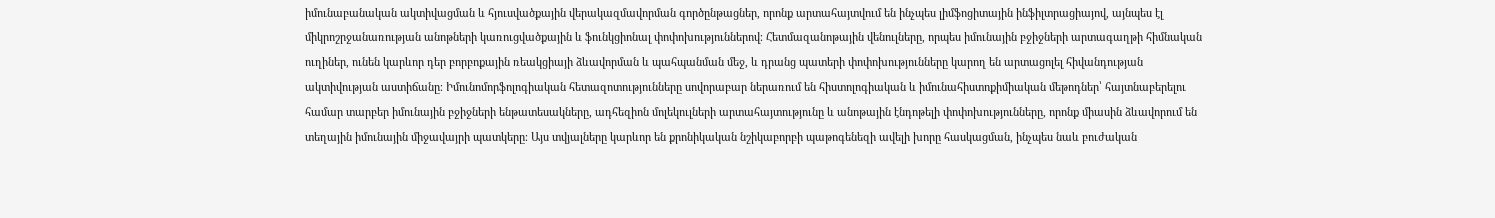իմունաբանական ակտիվացման և հյուսվածքային վերակազմավորման գործընթացներ, որոնք արտահայտվում են ինչպես լիմֆոցիտային ինֆիլտրացիայով, այնպես էլ միկրոշրջանառության անոթների կառուցվածքային և ֆունկցիոնալ փոփոխություններով։ Հետմազանոթային վենուլները, որպես իմունային բջիջների արտագաղթի հիմնական ուղիներ, ունեն կարևոր դեր բորբոքային ռեակցիայի ձևավորման և պահպանման մեջ, և դրանց պատերի փոփոխությունները կարող են արտացոլել հիվանդության ակտիվության աստիճանը։ Իմունոմորֆոլոգիական հետազոտությունները սովորաբար ներառում են հիստոլոգիական և իմունահիստոքիմիական մեթոդներ՝ հայտնաբերելու համար տարբեր իմունային բջիջների ենթատեսակները, ադհեզիոն մոլեկուլների արտահայտությունը և անոթային էնդոթելի փոփոխությունները, որոնք միասին ձևավորում են տեղային իմունային միջավայրի պատկերը։ Այս տվյալները կարևոր են քրոնիկական նշիկաբորբի պաթոգենեզի ավելի խորը հասկացման, ինչպես նաև բուժական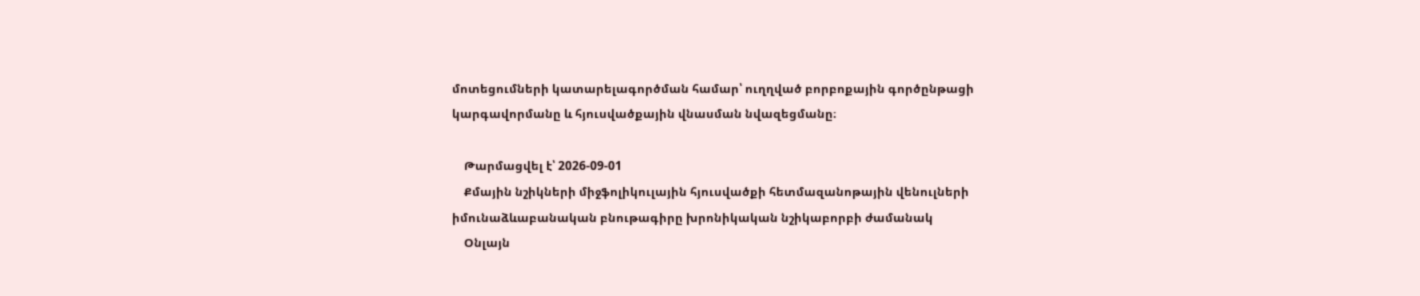մոտեցումների կատարելագործման համար՝ ուղղված բորբոքային գործընթացի կարգավորմանը և հյուսվածքային վնասման նվազեցմանը։

    Թարմացվել է՝ 2026-09-01
    Քմային նշիկների միջֆոլիկուլային հյուսվածքի հետմազանոթային վենուլների իմունաձևաբանական բնութագիրը խրոնիկական նշիկաբորբի ժամանակ
    Օնլայն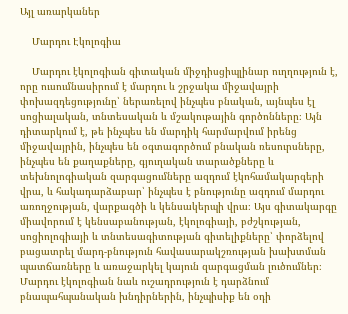Այլ առարկաներ

    Մարդու Էկոլոգիա

    Մարդու էկոլոգիան գիտական միջդիսցիպլինար ուղղություն է, որը ուսումնասիրում է մարդու և շրջակա միջավայրի փոխազդեցությունը՝ ներառելով ինչպես բնական, այնպես էլ սոցիալական, տնտեսական և մշակութային գործոնները։ Այն դիտարկում է, թե ինչպես են մարդիկ հարմարվում իրենց միջավայրին, ինչպես են օգտագործում բնական ռեսուրսները, ինչպես են քաղաքները, գյուղական տարածքները և տեխնոլոգիական զարգացումները ազդում էկոհամակարգերի վրա, և հակադարձաբար՝ ինչպես է բնությունը ազդում մարդու առողջության, վարքագծի և կենսակերպի վրա։ Այս գիտակարգը միավորում է կենսաբանության, էկոլոգիայի, բժշկության, սոցիոլոգիայի և տնտեսագիտության գիտելիքները՝ փորձելով բացատրել մարդ-բնություն հավասարակշռության խախտման պատճառները և առաջարկել կայուն զարգացման լուծումներ։ Մարդու էկոլոգիան նաև ուշադրություն է դարձնում բնապահպանական խնդիրներին, ինչպիսիք են օդի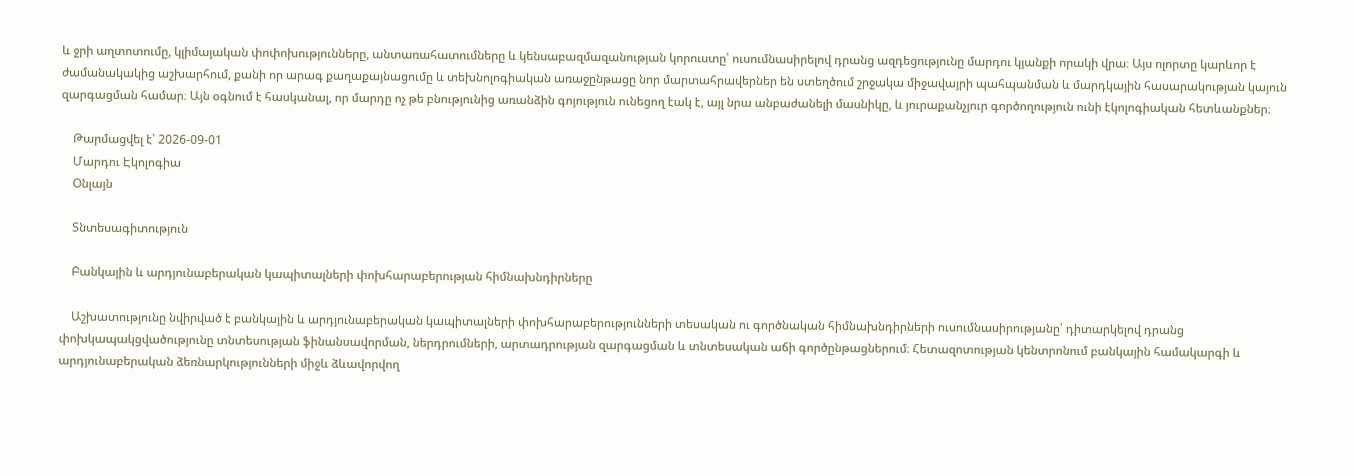և ջրի աղտոտումը, կլիմայական փոփոխությունները, անտառահատումները և կենսաբազմազանության կորուստը՝ ուսումնասիրելով դրանց ազդեցությունը մարդու կյանքի որակի վրա։ Այս ոլորտը կարևոր է ժամանակակից աշխարհում, քանի որ արագ քաղաքայնացումը և տեխնոլոգիական առաջընթացը նոր մարտահրավերներ են ստեղծում շրջակա միջավայրի պահպանման և մարդկային հասարակության կայուն զարգացման համար։ Այն օգնում է հասկանալ, որ մարդը ոչ թե բնությունից առանձին գոյություն ունեցող էակ է, այլ նրա անբաժանելի մասնիկը, և յուրաքանչյուր գործողություն ունի էկոլոգիական հետևանքներ։

    Թարմացվել է՝ 2026-09-01
    Մարդու Էկոլոգիա
    Օնլայն

    Տնտեսագիտություն

    Բանկային և արդյունաբերական կապիտալների փոխհարաբերության հիմնախնդիրները

    Աշխատությունը նվիրված է բանկային և արդյունաբերական կապիտալների փոխհարաբերությունների տեսական ու գործնական հիմնախնդիրների ուսումնասիրությանը՝ դիտարկելով դրանց փոխկապակցվածությունը տնտեսության ֆինանսավորման, ներդրումների, արտադրության զարգացման և տնտեսական աճի գործընթացներում։ Հետազոտության կենտրոնում բանկային համակարգի և արդյունաբերական ձեռնարկությունների միջև ձևավորվող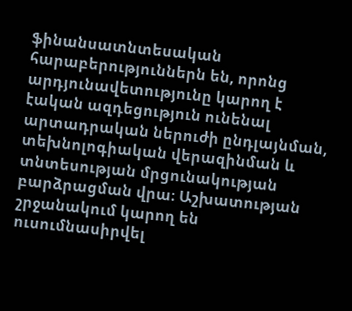ֆինանսատնտեսական հարաբերություններն են, որոնց արդյունավետությունը կարող է էական ազդեցություն ունենալ արտադրական ներուժի ընդլայնման, տեխնոլոգիական վերազինման և տնտեսության մրցունակության բարձրացման վրա։ Աշխատության շրջանակում կարող են ուսումնասիրվել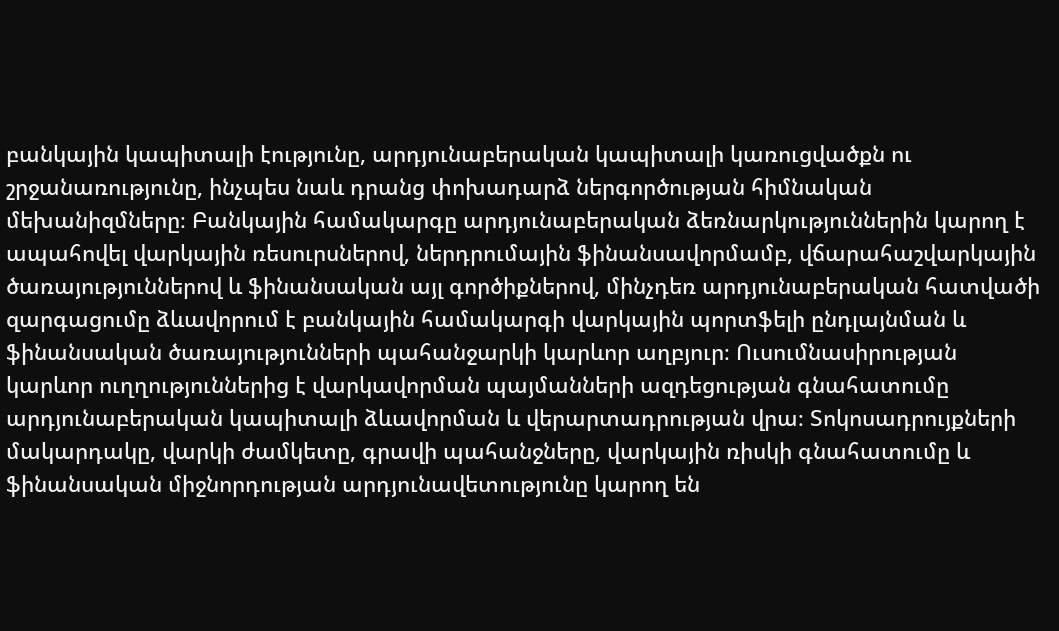բանկային կապիտալի էությունը, արդյունաբերական կապիտալի կառուցվածքն ու շրջանառությունը, ինչպես նաև դրանց փոխադարձ ներգործության հիմնական մեխանիզմները։ Բանկային համակարգը արդյունաբերական ձեռնարկություններին կարող է ապահովել վարկային ռեսուրսներով, ներդրումային ֆինանսավորմամբ, վճարահաշվարկային ծառայություններով և ֆինանսական այլ գործիքներով, մինչդեռ արդյունաբերական հատվածի զարգացումը ձևավորում է բանկային համակարգի վարկային պորտֆելի ընդլայնման և ֆինանսական ծառայությունների պահանջարկի կարևոր աղբյուր։ Ուսումնասիրության կարևոր ուղղություններից է վարկավորման պայմանների ազդեցության գնահատումը արդյունաբերական կապիտալի ձևավորման և վերարտադրության վրա։ Տոկոսադրույքների մակարդակը, վարկի ժամկետը, գրավի պահանջները, վարկային ռիսկի գնահատումը և ֆինանսական միջնորդության արդյունավետությունը կարող են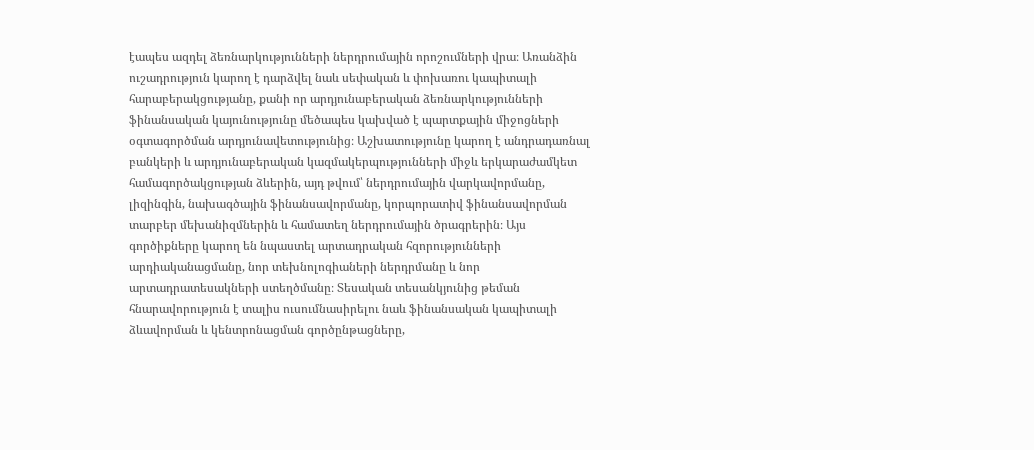էապես ազդել ձեռնարկությունների ներդրումային որոշումների վրա։ Առանձին ուշադրություն կարող է դարձվել նաև սեփական և փոխառու կապիտալի հարաբերակցությանը, քանի որ արդյունաբերական ձեռնարկությունների ֆինանսական կայունությունը մեծապես կախված է պարտքային միջոցների օգտագործման արդյունավետությունից։ Աշխատությունը կարող է անդրադառնալ բանկերի և արդյունաբերական կազմակերպությունների միջև երկարաժամկետ համագործակցության ձևերին, այդ թվում՝ ներդրումային վարկավորմանը, լիզինգին, նախագծային ֆինանսավորմանը, կորպորատիվ ֆինանսավորման տարբեր մեխանիզմներին և համատեղ ներդրումային ծրագրերին։ Այս գործիքները կարող են նպաստել արտադրական հզորությունների արդիականացմանը, նոր տեխնոլոգիաների ներդրմանը և նոր արտադրատեսակների ստեղծմանը։ Տեսական տեսանկյունից թեման հնարավորություն է տալիս ուսումնասիրելու նաև ֆինանսական կապիտալի ձևավորման և կենտրոնացման գործընթացները,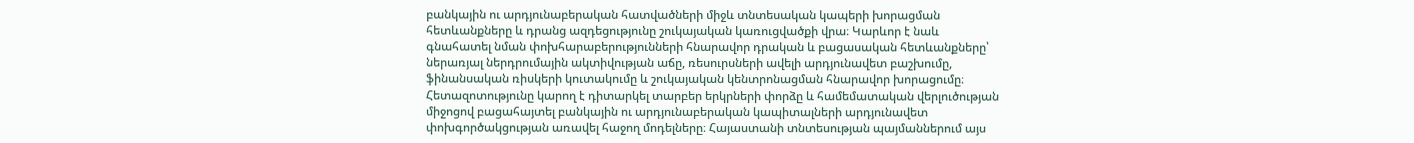բանկային ու արդյունաբերական հատվածների միջև տնտեսական կապերի խորացման հետևանքները և դրանց ազդեցությունը շուկայական կառուցվածքի վրա։ Կարևոր է նաև գնահատել նման փոխհարաբերությունների հնարավոր դրական և բացասական հետևանքները՝ ներառյալ ներդրումային ակտիվության աճը, ռեսուրսների ավելի արդյունավետ բաշխումը, ֆինանսական ռիսկերի կուտակումը և շուկայական կենտրոնացման հնարավոր խորացումը։ Հետազոտությունը կարող է դիտարկել տարբեր երկրների փորձը և համեմատական վերլուծության միջոցով բացահայտել բանկային ու արդյունաբերական կապիտալների արդյունավետ փոխգործակցության առավել հաջող մոդելները։ Հայաստանի տնտեսության պայմաններում այս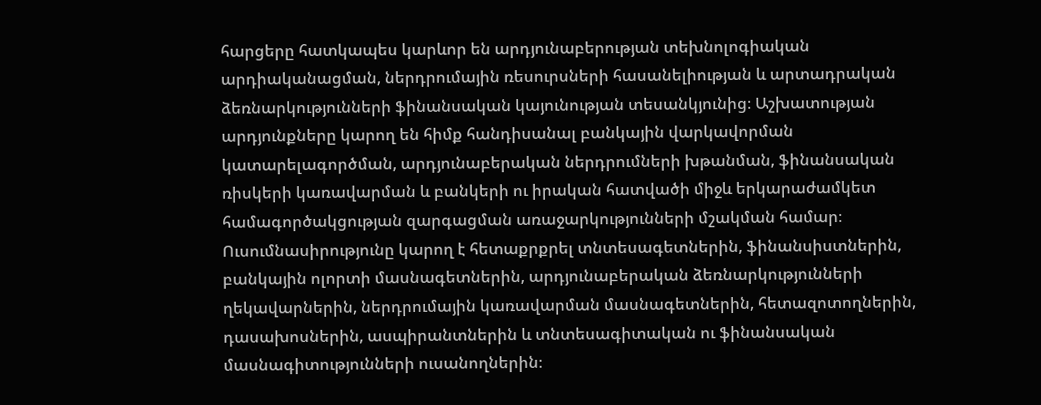հարցերը հատկապես կարևոր են արդյունաբերության տեխնոլոգիական արդիականացման, ներդրումային ռեսուրսների հասանելիության և արտադրական ձեռնարկությունների ֆինանսական կայունության տեսանկյունից։ Աշխատության արդյունքները կարող են հիմք հանդիսանալ բանկային վարկավորման կատարելագործման, արդյունաբերական ներդրումների խթանման, ֆինանսական ռիսկերի կառավարման և բանկերի ու իրական հատվածի միջև երկարաժամկետ համագործակցության զարգացման առաջարկությունների մշակման համար։ Ուսումնասիրությունը կարող է հետաքրքրել տնտեսագետներին, ֆինանսիստներին, բանկային ոլորտի մասնագետներին, արդյունաբերական ձեռնարկությունների ղեկավարներին, ներդրումային կառավարման մասնագետներին, հետազոտողներին, դասախոսներին, ասպիրանտներին և տնտեսագիտական ու ֆինանսական մասնագիտությունների ուսանողներին։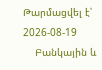Թարմացվել է՝ 2026-08-19
    Բանկային և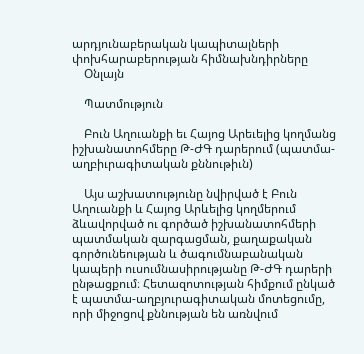արդյունաբերական կապիտալների փոխհարաբերության հիմնախնդիրները
    Օնլայն

    Պատմություն

    Բուն Աղուանքի եւ Հայոց Արեւելից կողմանց իշխանատոհմերը Թ-ԺԳ դարերում (պատմա-աղբիւրագիտական քննութիւն)

    Այս աշխատությունը նվիրված է Բուն Աղուանքի և Հայոց Արևելից կողմերում ձևավորված ու գործած իշխանատոհմերի պատմական զարգացման, քաղաքական գործունեության և ծագումնաբանական կապերի ուսումնասիրությանը Թ-ԺԳ դարերի ընթացքում։ Հետազոտության հիմքում ընկած է պատմա-աղբյուրագիտական մոտեցումը, որի միջոցով քննության են առնվում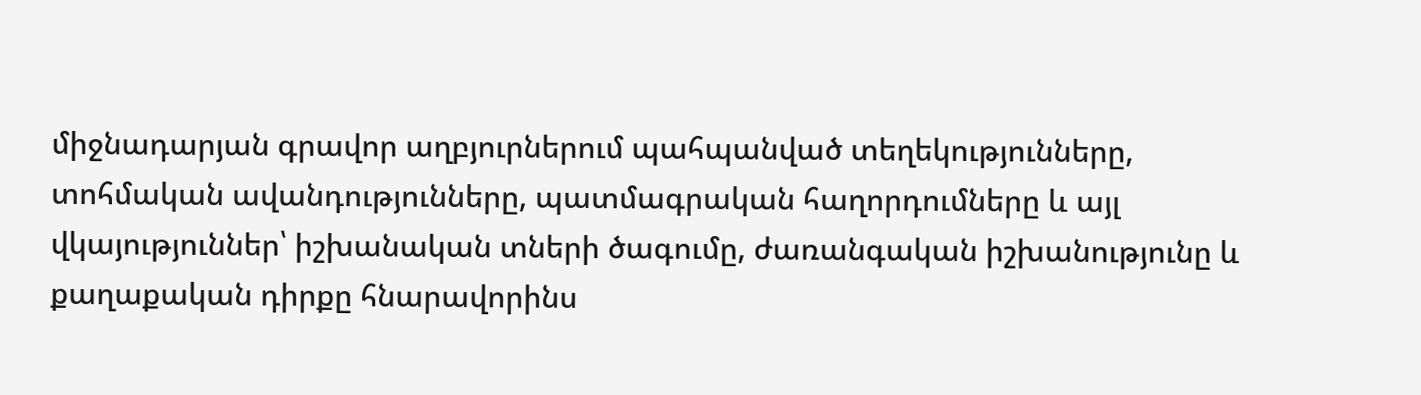միջնադարյան գրավոր աղբյուրներում պահպանված տեղեկությունները, տոհմական ավանդությունները, պատմագրական հաղորդումները և այլ վկայություններ՝ իշխանական տների ծագումը, ժառանգական իշխանությունը և քաղաքական դիրքը հնարավորինս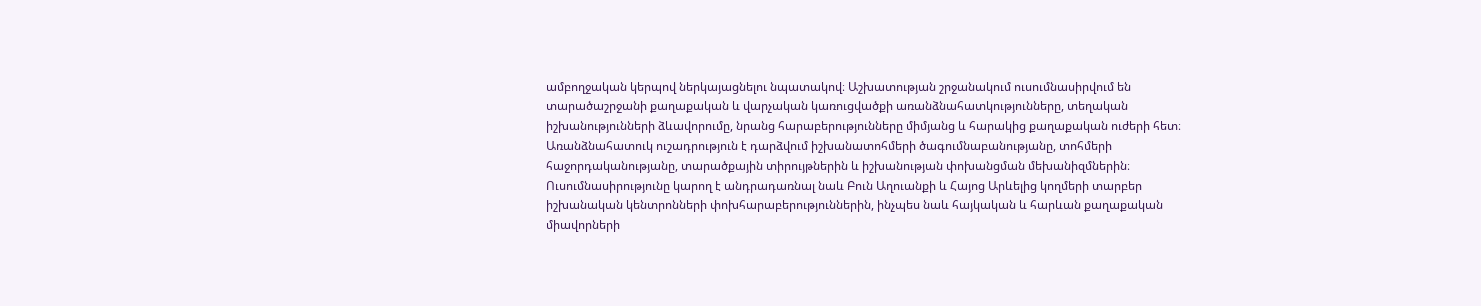ամբողջական կերպով ներկայացնելու նպատակով։ Աշխատության շրջանակում ուսումնասիրվում են տարածաշրջանի քաղաքական և վարչական կառուցվածքի առանձնահատկությունները, տեղական իշխանությունների ձևավորումը, նրանց հարաբերությունները միմյանց և հարակից քաղաքական ուժերի հետ։ Առանձնահատուկ ուշադրություն է դարձվում իշխանատոհմերի ծագումնաբանությանը, տոհմերի հաջորդականությանը, տարածքային տիրույթներին և իշխանության փոխանցման մեխանիզմներին։ Ուսումնասիրությունը կարող է անդրադառնալ նաև Բուն Աղուանքի և Հայոց Արևելից կողմերի տարբեր իշխանական կենտրոնների փոխհարաբերություններին, ինչպես նաև հայկական և հարևան քաղաքական միավորների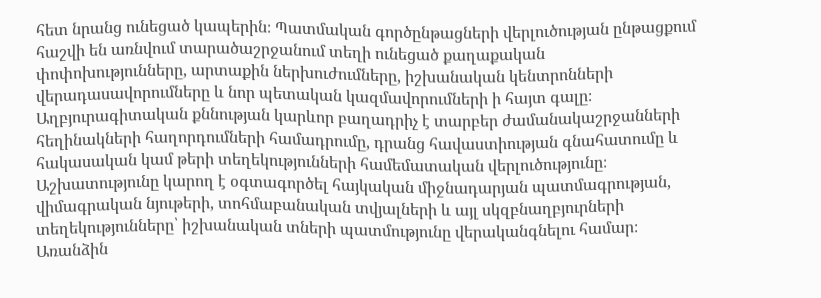հետ նրանց ունեցած կապերին։ Պատմական գործընթացների վերլուծության ընթացքում հաշվի են առնվում տարածաշրջանում տեղի ունեցած քաղաքական փոփոխությունները, արտաքին ներխուժումները, իշխանական կենտրոնների վերադասավորումները և նոր պետական կազմավորումների ի հայտ գալը։ Աղբյուրագիտական քննության կարևոր բաղադրիչ է տարբեր ժամանակաշրջանների հեղինակների հաղորդումների համադրումը, դրանց հավաստիության գնահատումը և հակասական կամ թերի տեղեկությունների համեմատական վերլուծությունը։ Աշխատությունը կարող է օգտագործել հայկական միջնադարյան պատմագրության, վիմագրական նյութերի, տոհմաբանական տվյալների և այլ սկզբնաղբյուրների տեղեկությունները՝ իշխանական տների պատմությունը վերականգնելու համար։ Առանձին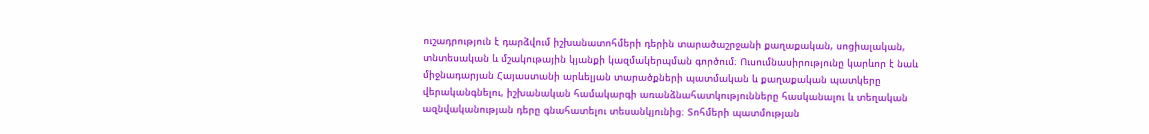ուշադրություն է դարձվում իշխանատոհմերի դերին տարածաշրջանի քաղաքական, սոցիալական, տնտեսական և մշակութային կյանքի կազմակերպման գործում։ Ուսումնասիրությունը կարևոր է նաև միջնադարյան Հայաստանի արևելյան տարածքների պատմական և քաղաքական պատկերը վերականգնելու, իշխանական համակարգի առանձնահատկությունները հասկանալու և տեղական ազնվականության դերը գնահատելու տեսանկյունից։ Տոհմերի պատմության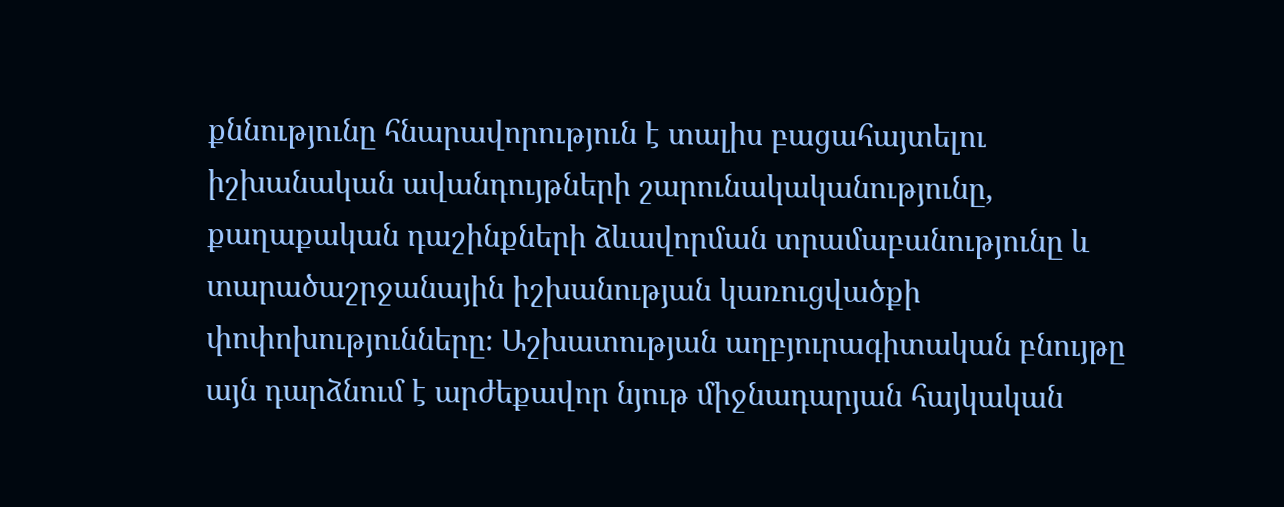քննությունը հնարավորություն է տալիս բացահայտելու իշխանական ավանդույթների շարունակականությունը, քաղաքական դաշինքների ձևավորման տրամաբանությունը և տարածաշրջանային իշխանության կառուցվածքի փոփոխությունները։ Աշխատության աղբյուրագիտական բնույթը այն դարձնում է արժեքավոր նյութ միջնադարյան հայկական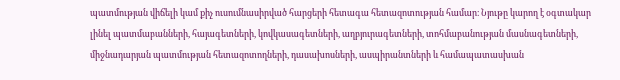պատմության վիճելի կամ քիչ ուսումնասիրված հարցերի հետագա հետազոտության համար։ Նյութը կարող է օգտակար լինել պատմաբանների, հայագետների, կովկասագետների, աղբյուրագետների, տոհմաբանության մասնագետների, միջնադարյան պատմության հետազոտողների, դասախոսների, ասպիրանտների և համապատասխան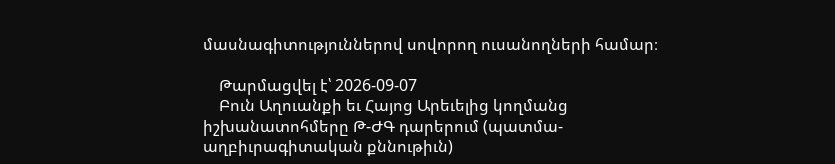մասնագիտություններով սովորող ուսանողների համար։

    Թարմացվել է՝ 2026-09-07
    Բուն Աղուանքի եւ Հայոց Արեւելից կողմանց իշխանատոհմերը Թ-ԺԳ դարերում (պատմա-աղբիւրագիտական քննութիւն)